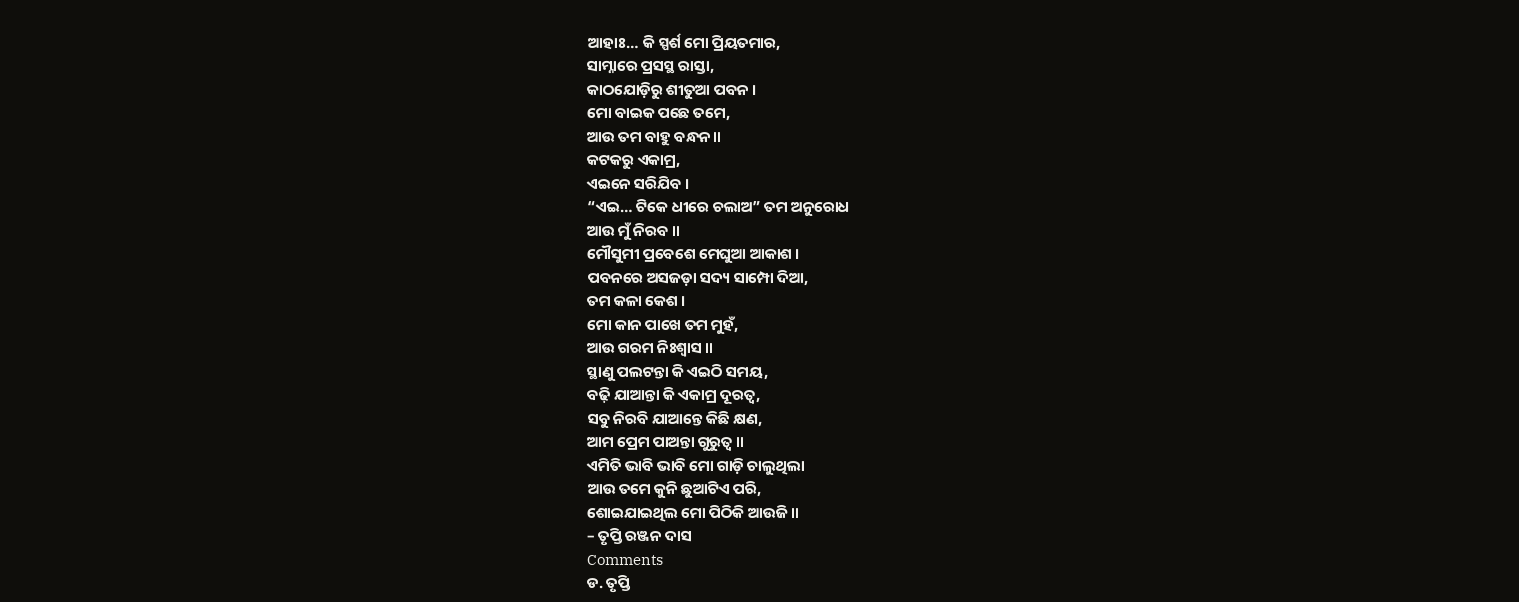ଆହାଃ… କି ସ୍ପର୍ଶ ମୋ ପ୍ରିୟତମାର,
ସାମ୍ନାରେ ପ୍ରସସ୍ଥ ରାସ୍ତା,
କାଠଯୋଡ଼ିରୁ ଶୀତୁଆ ପବନ ।
ମୋ ବାଇକ ପଛେ ତମେ,
ଆଉ ତମ ବାହୁ ବନ୍ଧନ ॥
କଟକରୁ ଏକାମ୍ର,
ଏଇନେ ସରିଯିବ ।
“ଏଇ… ଟିକେ ଧୀରେ ଚଲାଅ” ତମ ଅନୁରୋଧ
ଆଉ ମୁଁ ନିରବ ॥
ମୌସୁମୀ ପ୍ରବେଶେ ମେଘୁଆ ଆକାଶ ।
ପବନରେ ଅସଜଡ଼ା ସଦ୍ୟ ସାମ୍ପୋ ଦିଆ,
ତମ କଳା କେଶ ।
ମୋ କାନ ପାଖେ ତମ ମୁହଁ,
ଆଉ ଗରମ ନିଃଶ୍ୱାସ ॥
ସ୍ଥାଣୁ ପଲଟନ୍ତା କି ଏଇଠି ସମୟ,
ବଢ଼ି ଯାଆନ୍ତା କି ଏକାମ୍ର ଦୂରତ୍ୱ,
ସବୁ ନିରବି ଯାଆନ୍ତେ କିଛି କ୍ଷଣ,
ଆମ ପ୍ରେମ ପାଅନ୍ତା ଗୁରୁତ୍ୱ ॥
ଏମିତି ଭାବି ଭାବି ମୋ ଗାଡ଼ି ଚାଲୁଥିଲା
ଆଉ ତମେ କୁନି ଛୁଆଟିଏ ପରି,
ଶୋଇଯାଇଥିଲ ମୋ ପିଠିକି ଆଉଜି ॥
– ତୃପ୍ତି ରଞ୍ଜନ ଦାସ
Comments
ଡ. ତୃପ୍ତି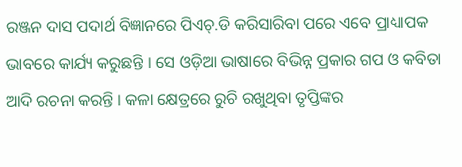ରଞ୍ଜନ ଦାସ ପଦାର୍ଥ ବିଜ୍ଞାନରେ ପିଏଚ୍.ଡି କରିସାରିବା ପରେ ଏବେ ପ୍ରାଧ୍ୟାପକ ଭାବରେ କାର୍ଯ୍ୟ କରୁଛନ୍ତି । ସେ ଓଡ଼ିଆ ଭାଷାରେ ବିଭିନ୍ନ ପ୍ରକାର ଗପ ଓ କବିତା ଆଦି ରଚନା କରନ୍ତି । କଳା କ୍ଷେତ୍ରରେ ରୁଚି ରଖୁଥିବା ତୃପ୍ତିଙ୍କର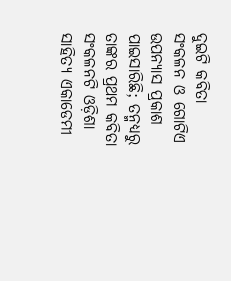ଦୁଇଟି କବିତା ସଂକଳନ ଓ ଗୋଟିଏ ଉପନ୍ୟାସ ପ୍ରକାଶ ପାଇସାରିଛି; ତନ୍ମଧ୍ୟରୁ ତାଙ୍କର ପ୍ରଥମ କବିତା ସଂକଳନଟି ଓଡ଼ିଶା ସାହିତ୍ୟ ଏକାଡେମୀ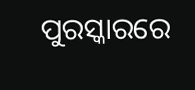ପୁରସ୍କାରରେ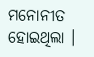ମନୋନୀତ ହୋଇଥିଲା ।